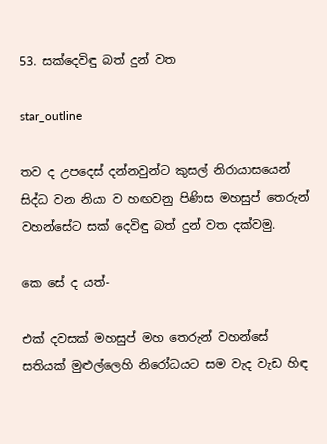53. සක්දෙවිඳු බත් දුන් වත

star_outline

තව ද උපදෙස් දන්නවුන්ට කුසල් නිරායාසයෙන් සිද්ධ වන නියා ව හඟවනු පිණිස මහසුප් තෙරුන් වහන්සේට සක් දෙවිඳු බත් දුන් වත දක්වමු.

කෙ සේ ද යත්-

එක් දවසක් මහසුප් මහ තෙරුන් වහන්සේ සතියක් මුළුල්ලෙහි නිරෝධයට සම වැද වැඩ හිඳ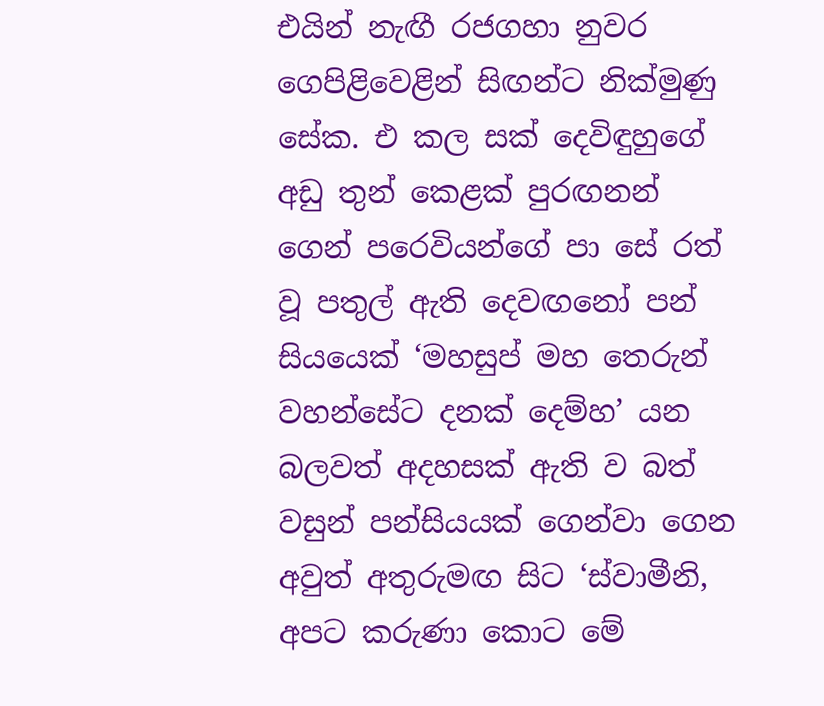එයින් නැඟී රජගහා නුවර ගෙපිළිවෙළින් සිඟන්ට නික්මුණු සේක. එ කල සක් දෙවිඳුහුගේ අඩු තුන් කෙළක් පුරඟනන් ගෙන් පරෙවියන්ගේ පා සේ රත් වූ පතුල් ඇති දෙවඟනෝ පන් සියයෙක් ‘මහසුප් මහ තෙරුන් වහන්සේට දනක් දෙම්හ’ යන බලවත් අදහසක් ඇති ව බත් වසුන් පන්සියයක් ගෙන්වා ගෙන අවුත් අතුරුමඟ සිට ‘ස්වාමීනි, අපට කරුණා කොට මේ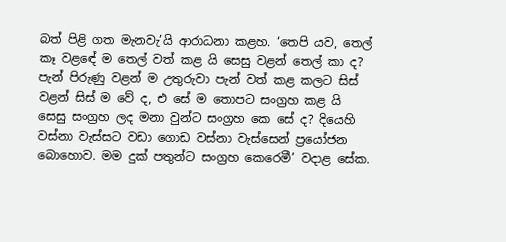බත් පිළි ගත මැනවැ’යි ආරාධනා කළහ. ‘තෙපි යව, තෙල් කෑ වළඳේ ම තෙල් වත් කළ යි සෙසු වළන් තෙල් කා ද? පැන් පිරුණු වළන් ම උතුරුවා පැන් වත් කළ කලට සිස් වළන් සිස් ම වේ ද, එ සේ ම තොපට සංග්‍රහ කළ යි සෙසු සංග්‍රහ ලද මනා වුන්ට සංග්‍රහ කෙ සේ ද? දියෙහි වස්නා වැස්සට වඩා ගොඩ වස්නා වැස්සෙන් ප්‍රයෝජන බොහොව. මම දුක් පතුන්ට සංග්‍රහ කෙරෙමී’ වදාළ සේක.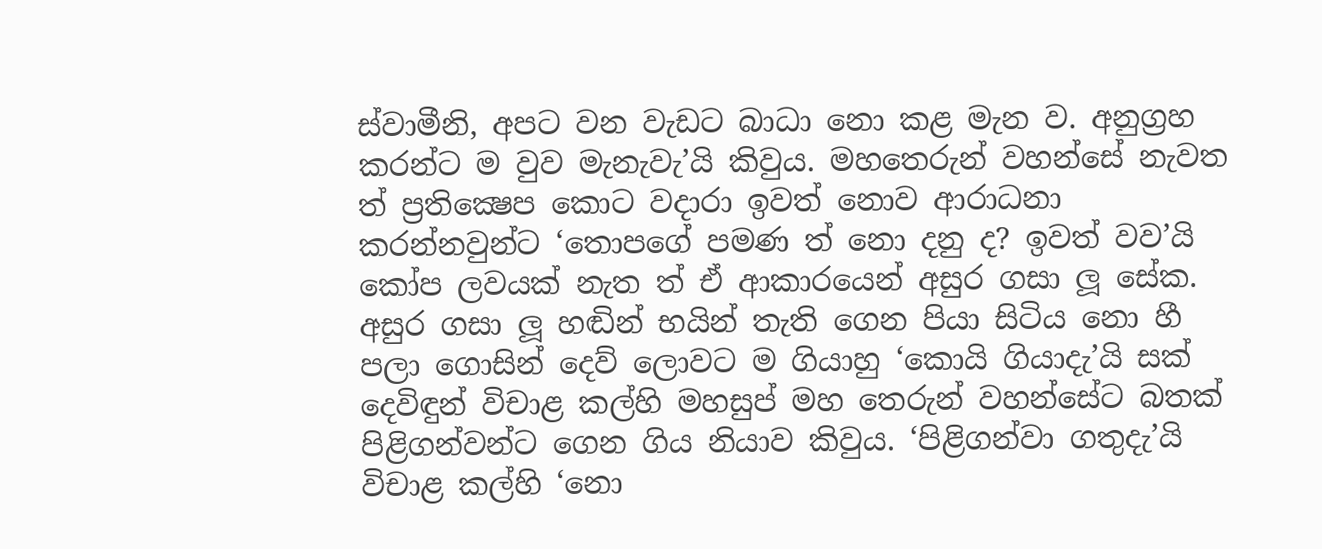ස්වාමීනි, අපට වන වැඩට බාධා නො කළ මැන ව. අනුග්‍රහ කරන්ට ම වුව මැනැවැ’යි කිවුය. මහතෙරුන් වහන්සේ නැවත ත් ප්‍රතික්‍ෂෙප කොට වදාරා ඉවත් නොව ආරාධනා කරන්නවුන්ට ‘තොපගේ පමණ ත් නො දනු ද? ඉවත් වව’යි කෝප ලවයක් නැත ත් ඒ ආකාරයෙන් අසුර ගසා ලූ සේක. අසුර ගසා ලූ හඬින් භයින් තැති ගෙන පියා සිටිය නො හී පලා ගොසින් දෙව් ලොවට ම ගියාහු ‘කොයි ගියාදැ’යි සක් දෙවිඳුන් විචාළ කල්හි මහසුප් මහ තෙරුන් වහන්සේට බතක් පිළිගන්වන්ට ගෙන ගිය නියාව කිවුය. ‘පිළිගන්වා ගතුදැ’යි විචාළ කල්හි ‘නො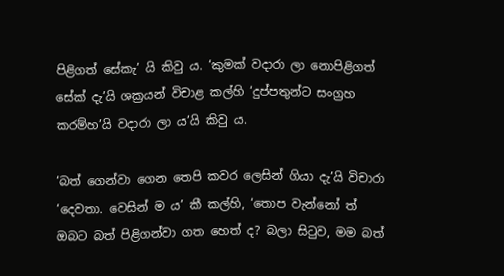පිළිගත් සේකැ’ යි කිවු ය. ‘කුමක් වදාරා ලා නොපිළිගත් සේක් දැ’යි ශක්‍රයන් විචාළ කල්හි ‘දුප්පතුන්ට සංග්‍රහ කරම්හ’යි වදාරා ලා ය’යි කිවු ය.

‘බත් ගෙන්වා ගෙන තෙපි කවර ලෙසින් ගියා දැ’යි විචාරා ‘දෙවතා. වෙසින් ම ය’ කී කල්හි, ‘තොප වැන්නෝ ත් ඔබට බත් පිළිගන්වා ගත හෙත් ද? බලා සිටුව, මම බත්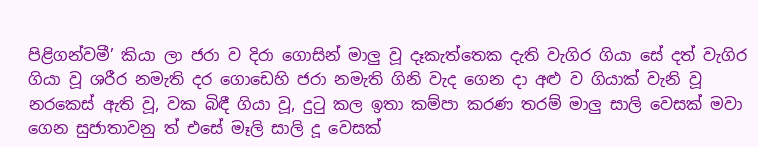පිළිගන්වමී’ කියා ලා ජරා ව දිරා ගොසින් මාලු වූ දෑකැත්තෙක දැති වැගිර ගියා සේ දත් වැගිර ගියා වූ ශරීර නමැති දර ගොඩෙහි ජරා නමැති ගිනි වැද ගෙන දා අළු ව ගියාක් වැනි වූ නරකෙස් ඇති වූ, වක බිඳී ගියා වූ, දුටු කල ඉතා කම්පා කරණ තරම් මාලු සාලි වෙසක් මවා ගෙන සුජාතාවනු ත් එසේ මෑලි සාලි දූ වෙසක්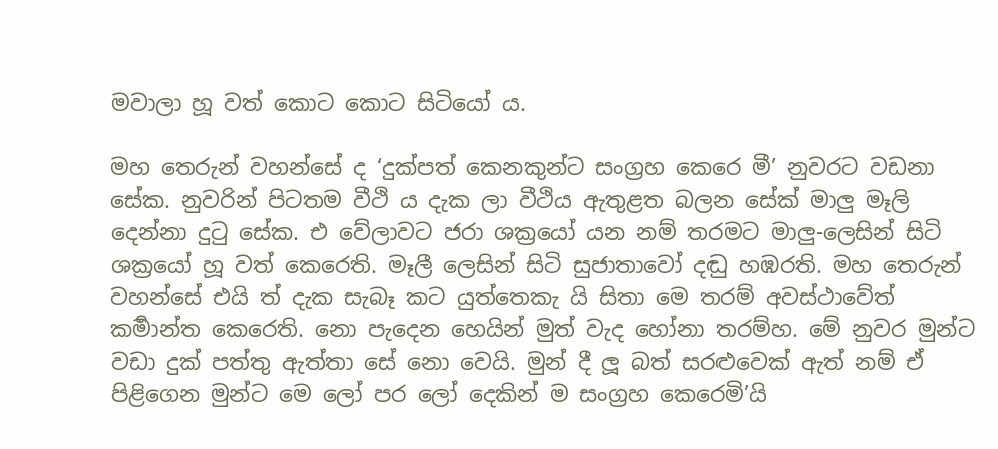මවාලා හූ වත් කොට කොට සිටියෝ ය.

මහ තෙරුන් වහන්සේ ද ‘දුක්පත් කෙනකුන්ට සංග්‍රහ කෙරෙ මී’ නුවරට වඩනා සේක. නුවරින් පිටතම වීථි ය දැක ලා වීථිය ඇතුළත බලන සේක් මාලු මෑලි දෙන්නා දුටු සේක. එ වේලාවට ජරා ශක්‍රයෝ යන නම් තරමට මාලු-ලෙසින් සිටි ශක්‍රයෝ හූ වත් කෙරෙති. මෑලී ලෙසින් සිටි සුජාතාවෝ දඬු හඹරති. මහ තෙරුන් වහන්සේ එයි ත් දැක සැබෑ කට යුත්තෙකැ යි සිතා මෙ තරම් අවස්ථාවේත් කර්‍මාන්ත කෙරෙති. නො පැදෙන හෙයින් මුත් වැද හෝනා තරම්හ. මේ නුවර මුන්ට වඩා දුක් පත්තු ඇත්තා සේ නො වෙයි. මුන් දී ලූ බත් සරළුවෙක් ඇත් නම් ඒ පිළිගෙන මුන්ට මෙ ලෝ පර ලෝ දෙකින් ම සංග්‍රහ කෙරෙමි’යි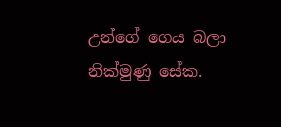උන්ගේ ගෙය බලා නික්මුණු සේක.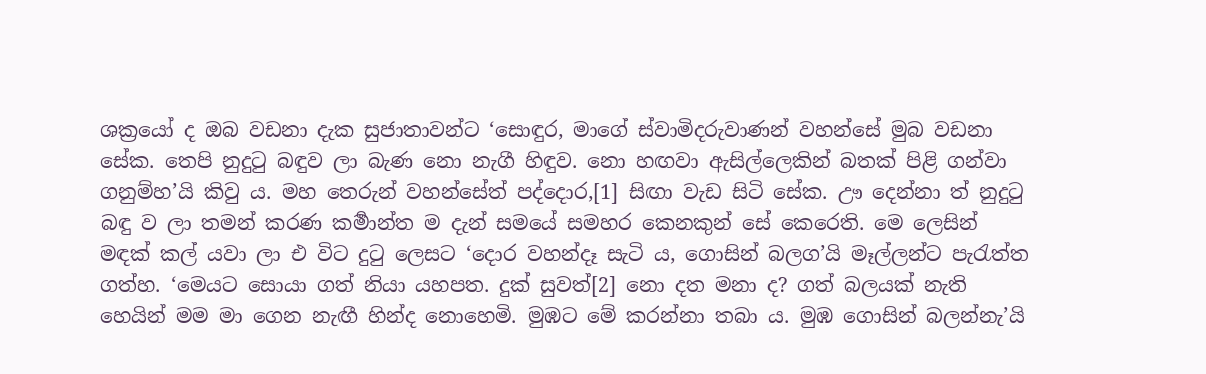ශක්‍රයෝ ද ඔබ වඩනා දැක සුජාතාවන්ට ‘සොඳුර, මාගේ ස්වාමිදරුවාණන් වහන්සේ මුබ වඩනා සේක. තෙපි නුදුටු බඳුව ලා බැණ නො නැගී හිඳුව. නො හඟවා ඇසිල්ලෙකින් බතක් පිළි ගන්වා ගනුම්හ’යි කිවු ය. මහ තෙරුන් වහන්සේත් පද්දොර,[1] සිඟා වැඩ සිටි සේක. ඌ දෙන්නා ත් නුදුටු බඳු ව ලා තමන් කරණ කර්‍මාන්ත ම දැන් සමයේ සමහර කෙනකුන් සේ කෙරෙති. මෙ ලෙසින් මඳක් කල් යවා ලා එ විට දුටු ලෙසට ‘දොර වහන්දෑ සැටි ය, ගොසින් බලග’යි මෑල්ලන්ට පැරැත්ත ගත්හ. ‘මෙයට සොයා ගත් නියා යහපත. දුක් සුවත්[2] නො දත මනා ද? ගත් බලයක් නැති හෙයින් මම මා ගෙන නැඟී හින්ද නොහෙමි. මුඹට මේ කරන්නා තබා ය. මුඹ ගොසින් බලන්නැ’යි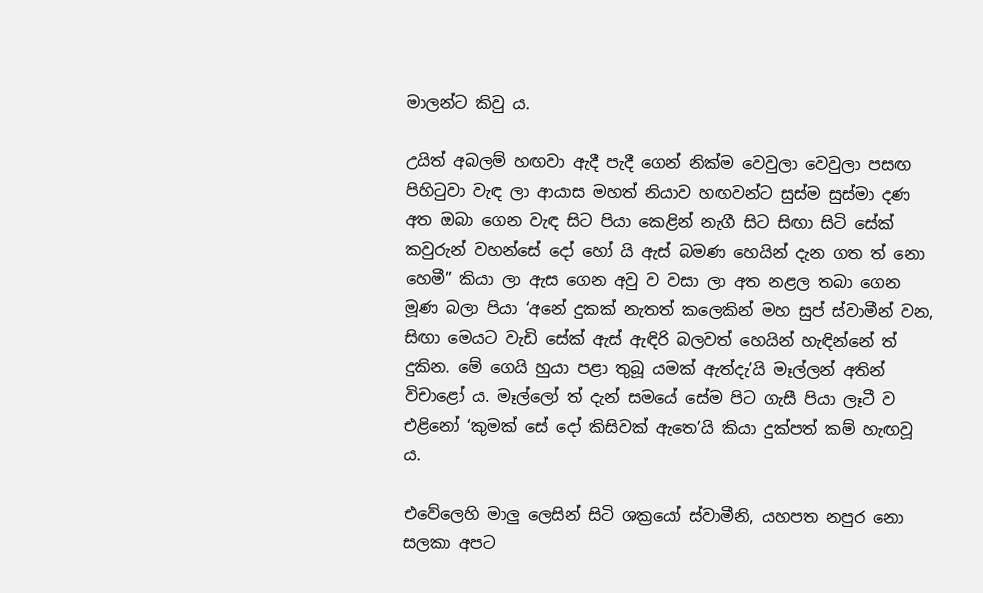මාලන්ට කිවු ය.

උයිත් අබලම් හඟවා ඇදී පැදී ගෙන් නික්ම වෙවුලා වෙවුලා පසඟ පිහිටුවා වැඳ ලා ආයාස මහත් නියාව හඟවන්ට සුස්ම සුස්මා දණ අත ඔබා ගෙන වැඳ සිට පියා කෙළින් නැගී සිට සිඟා සිටි සේක් කවුරුන් වහන්සේ දෝ හෝ යි ඇස් බමණ හෙයින් දැන ගත ත් නො හෙමී” කියා ලා ඇස ගෙන අවු ව වසා ලා අත නළල තබා ගෙන මූණ බලා පියා ‘අනේ දුකක් නැතත් කලෙකින් මහ සුප් ස්වාමීන් වන, සිඟා මෙයට වැඩි සේක් ඇස් ඇඳිරි බලවත් හෙයින් හැඳින්නේ ත් දුකින. මේ ගෙයි හුයා පළා තුබූ යමක් ඇත්දැ’යි මෑල්ලන් අතින් විචාළෝ ය. මෑල්ලෝ ත් දැන් සමයේ සේම පිට ගැසී පියා ලෑටී ව එළිනෝ ‘කුමක් සේ දෝ කිසිවක් ඇතෙ’යි කියා දුක්පත් කම් හැඟවූ ය.

එවේලෙහි මාලු ලෙසින් සිටි ශක්‍රයෝ ස්වාමීනි, යහපත නපුර නො සලකා අපට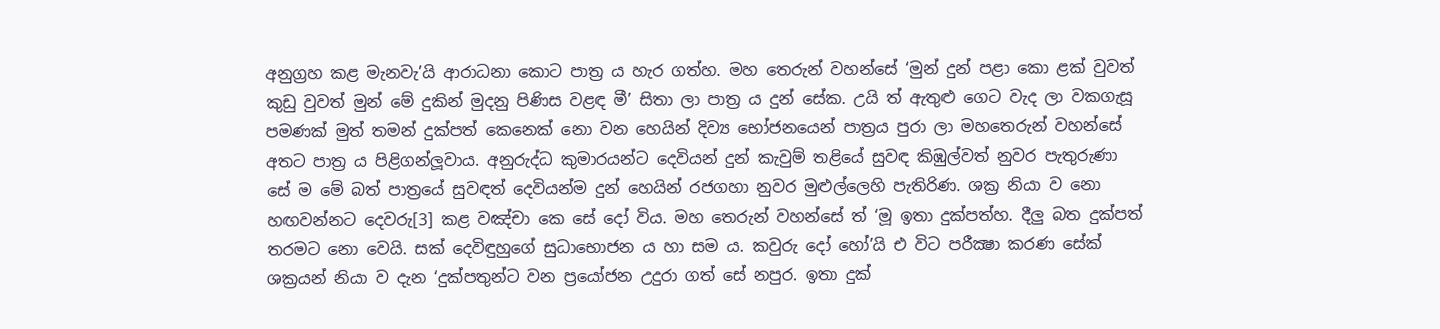අනුග්‍රහ කළ මැනවැ’යි ආරාධනා කොට පාත්‍ර ය හැර ගත්හ. මහ තෙරුන් වහන්සේ ‘මුන් දුන් පළා කො ළක් වුවත් කුඩු වුවත් මුන් මේ දුකින් මුදනු පිණිස වළඳ මී’ සිතා ලා පාත්‍ර ය දුන් සේක. උයි ත් ඇතුළු ගෙට වැද ලා වකගැසූ පමණක් මුත් තමන් දුක්පත් කෙනෙක් නො වන හෙයින් දිව්‍ය භෝජනයෙන් පාත්‍රය පුරා ලා මහතෙරුන් වහන්සේ අතට පාත්‍ර ය පිළිගන්ලූවාය. අනුරුද්ධ කුමාරයන්ට දෙවියන් දුන් කැවුම් තළියේ සුවඳ කිඹුල්වත් නුවර පැතුරුණා සේ ම මේ බත් පාත්‍රයේ සුවඳත් දෙවියන්ම දුන් හෙයින් රජගහා නුවර මුළුල්ලෙහි පැතිරිණ. ශක්‍ර නියා ව නො හඟවන්නට දෙවරු[3] කළ වඤ්චා කෙ සේ දෝ විය. මහ තෙරුන් වහන්සේ ත් ‘මූ ඉතා දුක්පත්හ. දීලු බත දුක්පත් තරමට නො වෙයි. සක් දෙවිඳුහුගේ සුධාභොජන ය හා සම ය. කවුරු දෝ හෝ’යි එ විට පරීක්‍ෂා කරණ සේක් ශක්‍රයන් නියා ව දැන ‘දුක්පතුන්ට වන ප්‍රයෝජන උදුරා ගත් සේ නපුර. ඉතා දුක්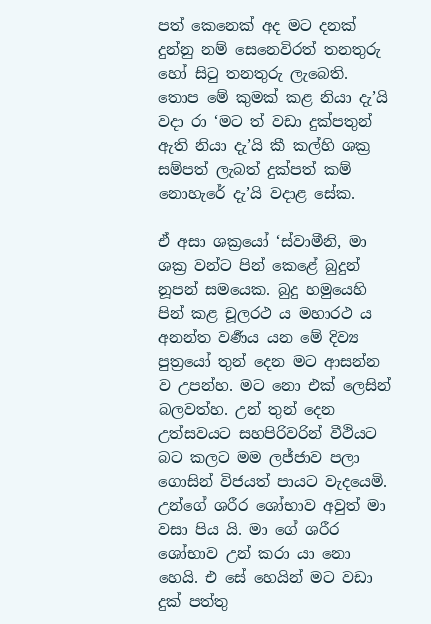පත් කෙනෙක් අද මට දනක් දුන්නු නම් සෙනෙවිරත් තනතුරු හෝ සිටු තනතුරු ලැබෙති. තොප මේ කුමක් කළ නියා දැ’යි වදා රා ‘මට ත් වඩා දුක්පතුන් ඇති නියා දැ’යි කී කල්හි ශක්‍ර සම්පත් ලැබත් දුක්පත් කම් නොහැරේ දැ’යි වදාළ සේක.

ඒ අසා ශක්‍රයෝ ‘ස්වාමීනි, මා ශක්‍ර වන්ට පින් කෙළේ බුදුන් නූපන් සමයෙක. බුදු හමුයෙහි පින් කළ චූලරථ ය මහාරථ ය අනන්ත වර්‍ණය යන මේ දිව්‍ය පුත්‍රයෝ තුන් දෙන මට ආසන්න ව උපන්හ. මට නො එක් ලෙසින් බලවත්හ. උන් තුන් දෙන උත්සවයට සහපිරිවරින් වීථියට බට කලට මම ලජ්ජාව පලා ගොසින් විජයත් පායට වැදයෙමි. උන්ගේ ශරීර ශෝභාව අවුත් මා වසා පිය යි. මා ගේ ශරීර ශෝභාව උන් කරා යා නො හෙයි. එ සේ හෙයින් මට වඩා දුක් පත්තු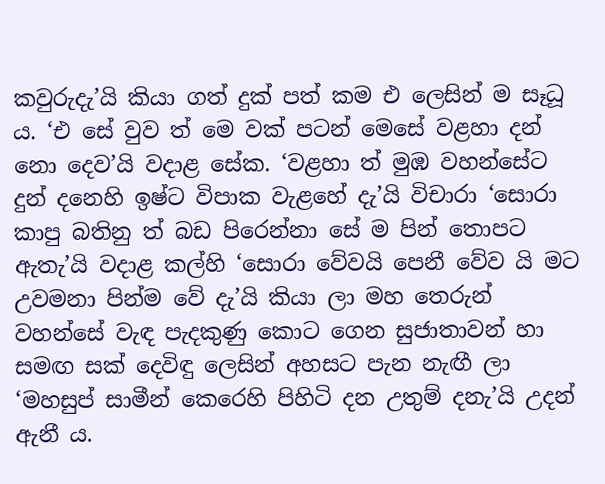කවුරුදැ’යි කියා ගත් දුක් පත් කම එ ලෙසින් ම සෑධූ ය. ‘එ සේ වුව ත් මෙ වක් පටන් මෙසේ වළහා දන් නො දෙව’යි වදාළ සේක. ‘වළහා ත් මුඹ වහන්සේට දුන් දනෙහි ඉෂ්ට විපාක වැළහේ දැ’යි විචාරා ‘සොරා කාපු බතිනු ත් බඩ පිරෙන්නා සේ ම පින් තොපට ඇතැ’යි වදාළ කල්හි ‘සොරා වේවයි පෙනී වේව යි මට උවමනා පින්ම වේ දැ’යි කියා ලා මහ තෙරුන් වහන්සේ වැඳ පැදකුණු කොට ගෙන සුජාතාවන් හා සමඟ සක් දෙවිඳු ලෙසින් අහසට පැන නැඟී ලා ‘මහසුප් සාමීන් කෙරෙහි පිහිටි දන උතුම් දනැ’යි උදන් ඇනී ය.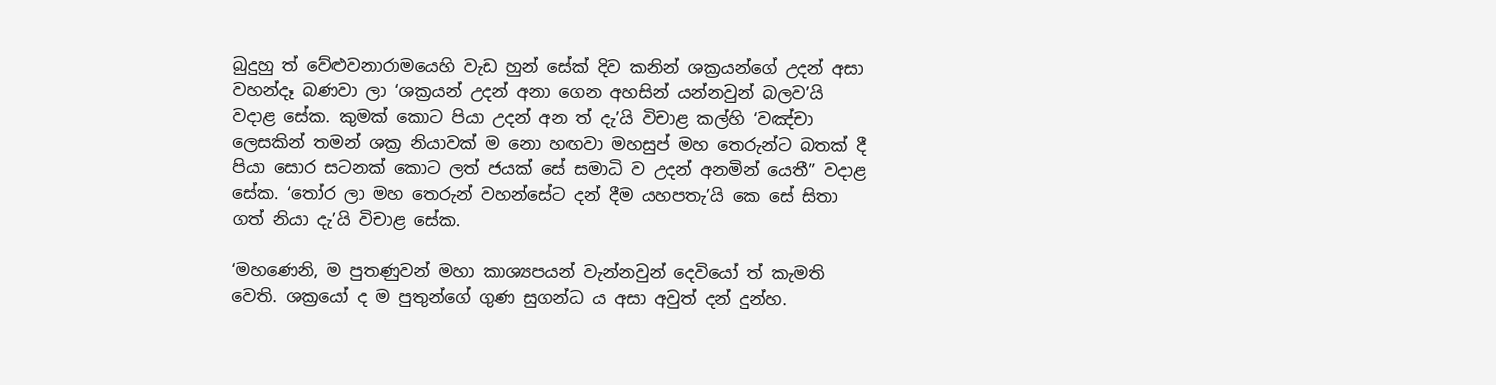බුදුහු ත් වේළුවනාරාමයෙහි වැඩ හුන් සේක් දිව කනින් ශක්‍රයන්ගේ උදන් අසා වහන්දෑ බණවා ලා ‘ශක්‍රයන් උදන් අනා ගෙන අහසින් යන්නවුන් බලව’යි වදාළ සේක. කුමක් කොට පියා උදන් අන ත් දැ’යි විචාළ කල්හි ‘වඤ්චා ලෙසකින් තමන් ශක්‍ර නියාවක් ම නො හඟවා මහසුප් මහ තෙරුන්ට බතක් දී පියා සොර සටනක් කොට ලත් ජයක් සේ සමාධි ව උදන් අනමින් යෙතී” වදාළ සේක. ‘තෝර ලා මහ තෙරුන් වහන්සේට දන් දීම යහපතැ’යි කෙ සේ සිතා ගත් නියා දැ’යි විචාළ සේක.

‘මහණෙනි, ම පුතණුවන් මහා කාශ්‍යපයන් වැන්නවුන් දෙවියෝ ත් කැමති වෙති. ශක්‍රයෝ ද ම පුතුන්ගේ ගුණ සුගන්ධ ය අසා අවුත් දන් දුන්හ.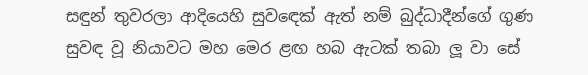සඳුන් තුවරලා ආදියෙහි සුවඳෙක් ඇත් නම් බුද්ධාදීන්ගේ ගුණ සුවඳ වූ නියාවට මහ මෙර ළඟ හබ ඇටක් තබා ලූ වා සේ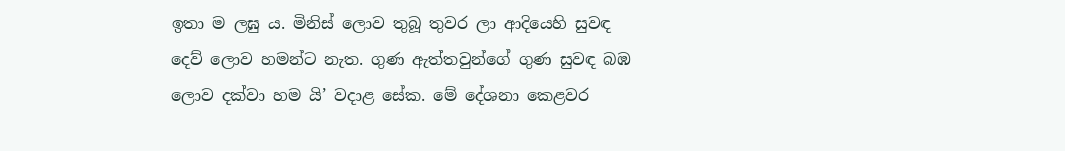ඉතා ම ලඝු ය. මිනිස් ලොව තුබූ තුවර ලා ආදියෙහි සුවඳ දෙව් ලොව හමන්ට නැත. ගුණ ඇත්තවුන්ගේ ගුණ සුවඳ බඹ ලොව දක්වා හම යි’ වදාළ සේක. මේ දේශනා කෙළවර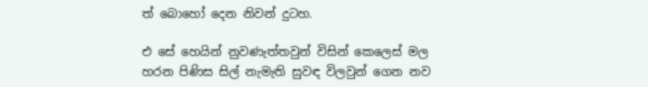ත් බොහෝ දෙන නිවන් දුටහ.

එ සේ හෙයින් නුවණැත්තවුන් විසින් කෙලෙස් මල හරන පිණිස සිල් නැමැති සුවඳ විලවුන් ගෙන නව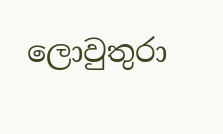ලොවුතුරා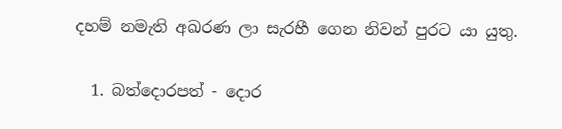දහම් නමැති අඛරණ ලා සැරහී ගෙන නිවන් පුරට යා යුතු.

  1. බත්දොරපත් - දොර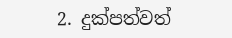2. දුක්පත්වත්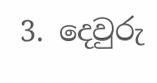3. දෙවුරු